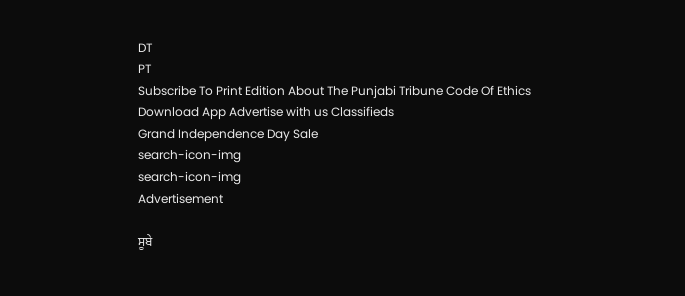DT
PT
Subscribe To Print Edition About The Punjabi Tribune Code Of Ethics Download App Advertise with us Classifieds
Grand Independence Day Sale
search-icon-img
search-icon-img
Advertisement

ਸੂਬੇ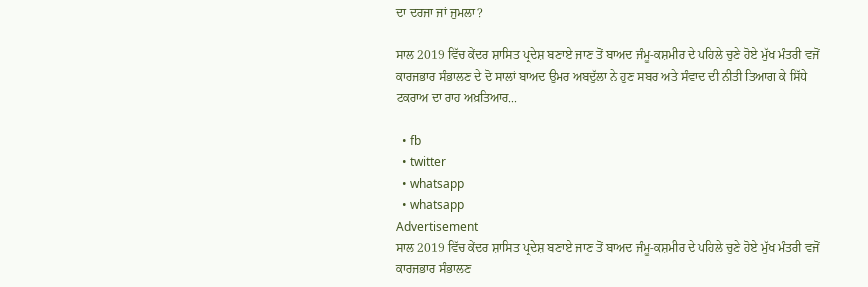ਦਾ ਦਰਜਾ ਜਾਂ ਜੁਮਲਾ?

ਸਾਲ 2019 ਵਿੱਚ ਕੇਂਦਰ ਸ਼ਾਸਿਤ ਪ੍ਰਦੇਸ਼ ਬਣਾਏ ਜਾਣ ਤੋਂ ਬਾਅਦ ਜੰਮੂ-ਕਸ਼ਮੀਰ ਦੇ ਪਹਿਲੇ ਚੁਣੇ ਹੋਏ ਮੁੱਖ ਮੰਤਰੀ ਵਜੋਂ ਕਾਰਜਭਾਰ ਸੰਭਾਲਣ ਦੇ ਦੋ ਸਾਲਾਂ ਬਾਅਦ ਉਮਰ ਅਬਦੁੱਲਾ ਨੇ ਹੁਣ ਸਬਰ ਅਤੇ ਸੰਵਾਦ ਦੀ ਨੀਤੀ ਤਿਆਗ ਕੇ ਸਿੱਧੇ ਟਕਰਾਅ ਦਾ ਰਾਹ ਅਖ਼ਤਿਆਰ...

  • fb
  • twitter
  • whatsapp
  • whatsapp
Advertisement
ਸਾਲ 2019 ਵਿੱਚ ਕੇਂਦਰ ਸ਼ਾਸਿਤ ਪ੍ਰਦੇਸ਼ ਬਣਾਏ ਜਾਣ ਤੋਂ ਬਾਅਦ ਜੰਮੂ-ਕਸ਼ਮੀਰ ਦੇ ਪਹਿਲੇ ਚੁਣੇ ਹੋਏ ਮੁੱਖ ਮੰਤਰੀ ਵਜੋਂ ਕਾਰਜਭਾਰ ਸੰਭਾਲਣ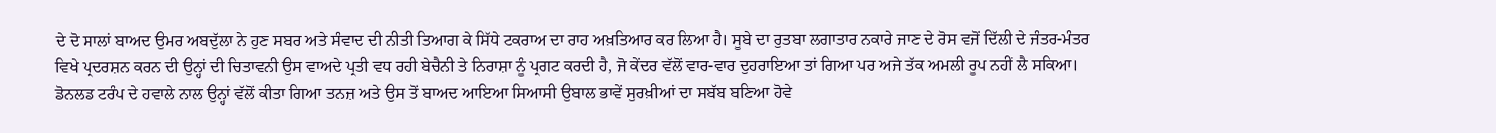ਦੇ ਦੋ ਸਾਲਾਂ ਬਾਅਦ ਉਮਰ ਅਬਦੁੱਲਾ ਨੇ ਹੁਣ ਸਬਰ ਅਤੇ ਸੰਵਾਦ ਦੀ ਨੀਤੀ ਤਿਆਗ ਕੇ ਸਿੱਧੇ ਟਕਰਾਅ ਦਾ ਰਾਹ ਅਖ਼ਤਿਆਰ ਕਰ ਲਿਆ ਹੈ। ਸੂਬੇ ਦਾ ਰੁਤਬਾ ਲਗਾਤਾਰ ਨਕਾਰੇ ਜਾਣ ਦੇ ਰੋਸ ਵਜੋਂ ਦਿੱਲੀ ਦੇ ਜੰਤਰ-ਮੰਤਰ ਵਿਖੇ ਪ੍ਰਦਰਸ਼ਨ ਕਰਨ ਦੀ ਉਨ੍ਹਾਂ ਦੀ ਚਿਤਾਵਨੀ ਉਸ ਵਾਅਦੇ ਪ੍ਰਤੀ ਵਧ ਰਹੀ ਬੇਚੈਨੀ ਤੇ ਨਿਰਾਸ਼ਾ ਨੂੰ ਪ੍ਰਗਟ ਕਰਦੀ ਹੈ, ਜੋ ਕੇਂਦਰ ਵੱਲੋਂ ਵਾਰ-ਵਾਰ ਦੁਹਰਾਇਆ ਤਾਂ ਗਿਆ ਪਰ ਅਜੇ ਤੱਕ ਅਮਲੀ ਰੂਪ ਨਹੀਂ ਲੈ ਸਕਿਆ। ਡੋਨਲਡ ਟਰੰਪ ਦੇ ਹਵਾਲੇ ਨਾਲ ਉਨ੍ਹਾਂ ਵੱਲੋਂ ਕੀਤਾ ਗਿਆ ਤਨਜ਼ ਅਤੇ ਉਸ ਤੋਂ ਬਾਅਦ ਆਇਆ ਸਿਆਸੀ ਉਬਾਲ ਭਾਵੇਂ ਸੁਰਖ਼ੀਆਂ ਦਾ ਸਬੱਬ ਬਣਿਆ ਹੋਵੇ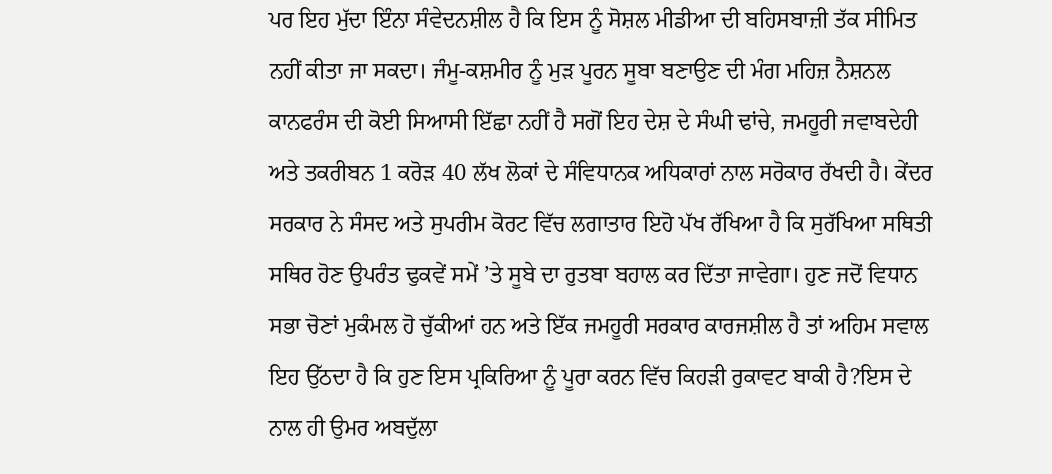ਪਰ ਇਹ ਮੁੱਦਾ ਇੰਨਾ ਸੰਵੇਦਨਸ਼ੀਲ ਹੈ ਕਿ ਇਸ ਨੂੰ ਸੋਸ਼ਲ ਮੀਡੀਆ ਦੀ ਬਹਿਸਬਾਜ਼ੀ ਤੱਕ ਸੀਮਿਤ ਨਹੀਂ ਕੀਤਾ ਜਾ ਸਕਦਾ। ਜੰਮੂ-ਕਸ਼ਮੀਰ ਨੂੰ ਮੁੜ ਪੂਰਨ ਸੂਬਾ ਬਣਾਉਣ ਦੀ ਮੰਗ ਮਹਿਜ਼ ਨੈਸ਼ਨਲ ਕਾਨਫਰੰਸ ਦੀ ਕੋਈ ਸਿਆਸੀ ਇੱਛਾ ਨਹੀਂ ਹੈ ਸਗੋਂ ਇਹ ਦੇਸ਼ ਦੇ ਸੰਘੀ ਢਾਂਚੇ, ਜਮਹੂਰੀ ਜਵਾਬਦੇਹੀ ਅਤੇ ਤਕਰੀਬਨ 1 ਕਰੋੜ 40 ਲੱਖ ਲੋਕਾਂ ਦੇ ਸੰਵਿਧਾਨਕ ਅਧਿਕਾਰਾਂ ਨਾਲ ਸਰੋਕਾਰ ਰੱਖਦੀ ਹੈ। ਕੇਂਦਰ ਸਰਕਾਰ ਨੇ ਸੰਸਦ ਅਤੇ ਸੁਪਰੀਮ ਕੋਰਟ ਵਿੱਚ ਲਗਾਤਾਰ ਇਹੋ ਪੱਖ ਰੱਖਿਆ ਹੈ ਕਿ ਸੁਰੱਖਿਆ ਸਥਿਤੀ ਸਥਿਰ ਹੋਣ ਉਪਰੰਤ ਢੁਕਵੇਂ ਸਮੇਂ ’ਤੇ ਸੂਬੇ ਦਾ ਰੁਤਬਾ ਬਹਾਲ ਕਰ ਦਿੱਤਾ ਜਾਵੇਗਾ। ਹੁਣ ਜਦੋਂ ਵਿਧਾਨ ਸਭਾ ਚੋਣਾਂ ਮੁਕੰਮਲ ਹੋ ਚੁੱਕੀਆਂ ਹਨ ਅਤੇ ਇੱਕ ਜਮਹੂਰੀ ਸਰਕਾਰ ਕਾਰਜਸ਼ੀਲ ਹੈ ਤਾਂ ਅਹਿਮ ਸਵਾਲ ਇਹ ਉੱਠਦਾ ਹੈ ਕਿ ਹੁਣ ਇਸ ਪ੍ਰਕਿਰਿਆ ਨੂੰ ਪੂਰਾ ਕਰਨ ਵਿੱਚ ਕਿਹੜੀ ਰੁਕਾਵਟ ਬਾਕੀ ਹੈ?ਇਸ ਦੇ ਨਾਲ ਹੀ ਉਮਰ ਅਬਦੁੱਲਾ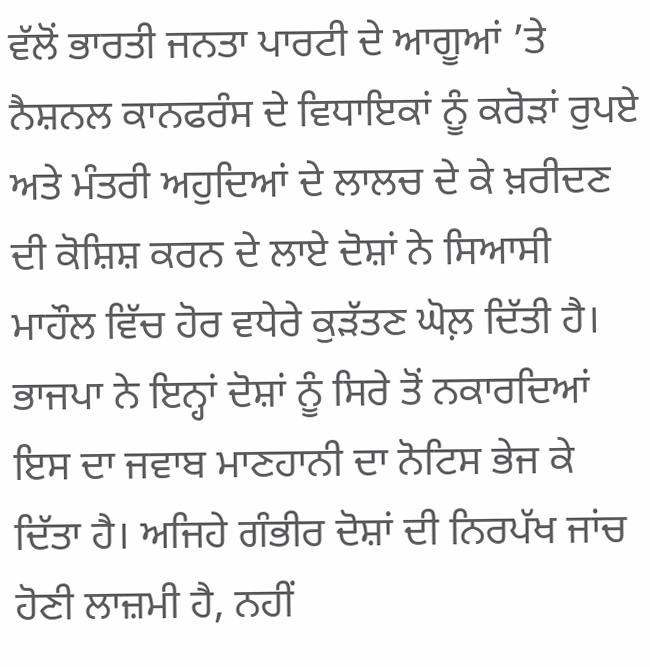ਵੱਲੋਂ ਭਾਰਤੀ ਜਨਤਾ ਪਾਰਟੀ ਦੇ ਆਗੂਆਂ ’ਤੇ ਨੈਸ਼ਨਲ ਕਾਨਫਰੰਸ ਦੇ ਵਿਧਾਇਕਾਂ ਨੂੰ ਕਰੋੜਾਂ ਰੁਪਏ ਅਤੇ ਮੰਤਰੀ ਅਹੁਦਿਆਂ ਦੇ ਲਾਲਚ ਦੇ ਕੇ ਖ਼ਰੀਦਣ ਦੀ ਕੋਸ਼ਿਸ਼ ਕਰਨ ਦੇ ਲਾਏ ਦੋਸ਼ਾਂ ਨੇ ਸਿਆਸੀ ਮਾਹੌਲ ਵਿੱਚ ਹੋਰ ਵਧੇਰੇ ਕੁੜੱਤਣ ਘੋਲ਼ ਦਿੱਤੀ ਹੈ। ਭਾਜਪਾ ਨੇ ਇਨ੍ਹਾਂ ਦੋਸ਼ਾਂ ਨੂੰ ਸਿਰੇ ਤੋਂ ਨਕਾਰਦਿਆਂ ਇਸ ਦਾ ਜਵਾਬ ਮਾਣਹਾਨੀ ਦਾ ਨੋਟਿਸ ਭੇਜ ਕੇ ਦਿੱਤਾ ਹੈ। ਅਜਿਹੇ ਗੰਭੀਰ ਦੋਸ਼ਾਂ ਦੀ ਨਿਰਪੱਖ ਜਾਂਚ ਹੋਣੀ ਲਾਜ਼ਮੀ ਹੈ, ਨਹੀਂ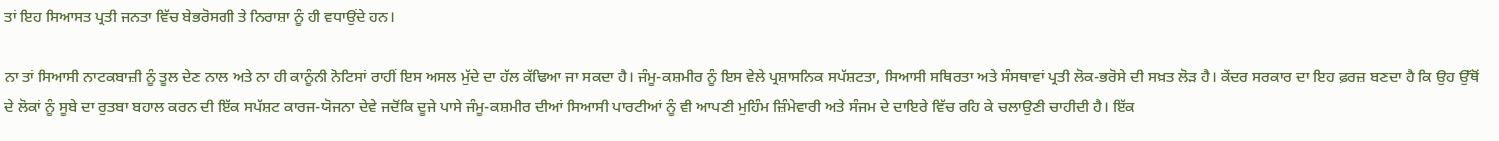ਤਾਂ ਇਹ ਸਿਆਸਤ ਪ੍ਰਤੀ ਜਨਤਾ ਵਿੱਚ ਬੇਭਰੋਸਗੀ ਤੇ ਨਿਰਾਸ਼ਾ ਨੂੰ ਹੀ ਵਧਾਉਂਦੇ ਹਨ।

ਨਾ ਤਾਂ ਸਿਆਸੀ ਨਾਟਕਬਾਜ਼ੀ ਨੂੰ ਤੂਲ ਦੇਣ ਨਾਲ ਅਤੇ ਨਾ ਹੀ ਕਾਨੂੰਨੀ ਨੋਟਿਸਾਂ ਰਾਹੀਂ ਇਸ ਅਸਲ ਮੁੱਦੇ ਦਾ ਹੱਲ ਕੱਢਿਆ ਜਾ ਸਕਦਾ ਹੈ। ਜੰਮੂ-ਕਸ਼ਮੀਰ ਨੂੰ ਇਸ ਵੇਲੇ ਪ੍ਰਸ਼ਾਸਨਿਕ ਸਪੱਸ਼ਟਤਾ, ਸਿਆਸੀ ਸਥਿਰਤਾ ਅਤੇ ਸੰਸਥਾਵਾਂ ਪ੍ਰਤੀ ਲੋਕ-ਭਰੋਸੇ ਦੀ ਸਖ਼ਤ ਲੋੜ ਹੈ। ਕੇਂਦਰ ਸਰਕਾਰ ਦਾ ਇਹ ਫ਼ਰਜ਼ ਬਣਦਾ ਹੈ ਕਿ ਉਹ ਉੱਥੋਂ ਦੇ ਲੋਕਾਂ ਨੂੰ ਸੂਬੇ ਦਾ ਰੁਤਬਾ ਬਹਾਲ ਕਰਨ ਦੀ ਇੱਕ ਸਪੱਸ਼ਟ ਕਾਰਜ-ਯੋਜਨਾ ਦੇਵੇ ਜਦੋਂਕਿ ਦੂਜੇ ਪਾਸੇ ਜੰਮੂ-ਕਸ਼ਮੀਰ ਦੀਆਂ ਸਿਆਸੀ ਪਾਰਟੀਆਂ ਨੂੰ ਵੀ ਆਪਣੀ ਮੁਹਿੰਮ ਜ਼ਿੰਮੇਵਾਰੀ ਅਤੇ ਸੰਜਮ ਦੇ ਦਾਇਰੇ ਵਿੱਚ ਰਹਿ ਕੇ ਚਲਾਉਣੀ ਚਾਹੀਦੀ ਹੈ। ਇੱਕ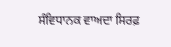ਸੰਵਿਧਾਨਕ ਵਾਅਦਾ ਸਿਰਫ਼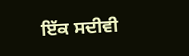ਇੱਕ ਸਦੀਵੀ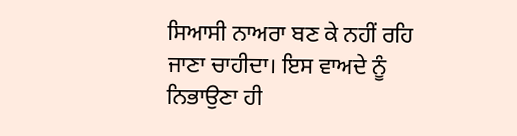ਸਿਆਸੀ ਨਾਅਰਾ ਬਣ ਕੇ ਨਹੀਂ ਰਹਿ ਜਾਣਾ ਚਾਹੀਦਾ। ਇਸ ਵਾਅਦੇ ਨੂੰ ਨਿਭਾਉਣਾ ਹੀ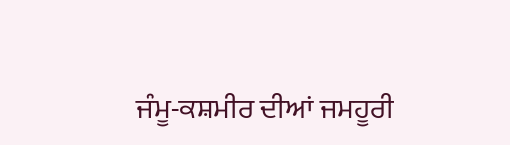ਜੰਮੂ-ਕਸ਼ਮੀਰ ਦੀਆਂ ਜਮਹੂਰੀ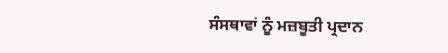ਸੰਸਥਾਵਾਂ ਨੂੰ ਮਜ਼ਬੂਤੀ ਪ੍ਰਦਾਨ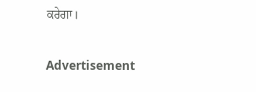ਕਰੇਗਾ।

Advertisement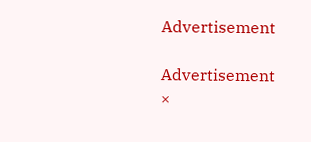Advertisement

Advertisement
×